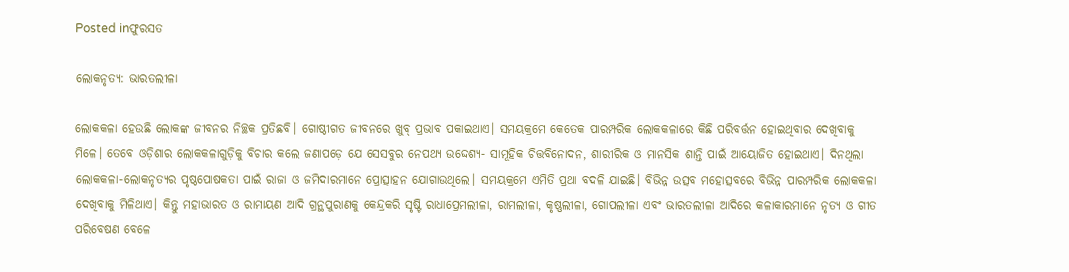Posted inଫୁରସତ

ଲୋକନୃତ୍ୟ: ଭାରତଲୀଳା

ଲୋକକଳା ହେଉଛି ଲୋକଙ୍କ ଜୀବନର ନିଚ୍ଛକ ପ୍ରତିଛବି। ଗୋଷ୍ଠୀଗତ ଜୀବନରେ ଖୁବ୍‌ ପ୍ରଭାବ ପକାଇଥାଏ। ସମୟକ୍ରମେ କେତେକ ପାରମ୍ପରିକ ଲୋକକଳାରେ କିଛି ପରିବର୍ତ୍ତନ ହୋଇଥିବାର ଦେଖିବାକୁ ମିଳେ। ତେବେ ଓଡ଼ିଶାର ଲୋକକଳାଗୁଡ଼ିକୁ ବିଚାର କଲେ ଜଣାପଡ଼େ ଯେ ସେସବୁର ନେପଥ୍ୟ ଉଦ୍ଦେଶ୍ୟ- ସାମୂହିକ ଚିତ୍ତବିନୋଦନ, ଶାରୀରିକ ଓ ମାନସିକ ଶାନ୍ତି ପାଇଁ ଆୟୋଜିତ ହୋଇଥାଏ। ଦିନଥିଲା ଲୋକକଳା-ଲୋକନୃତ୍ୟର ପୃଷ୍ଠପୋଷକତା ପାଇଁ ରାଜା ଓ ଜମିଦାରମାନେ ପ୍ରୋତ୍ସାହନ ଯୋଗାଉଥିଲେ। ସମୟକ୍ରମେ ଏମିତି ପ୍ରଥା ବଦଳି ଯାଇଛି। ବିଭିନ୍ନ ଉତ୍ସବ ମହୋତ୍ସବରେ ବିଭିନ୍ନ ପାରମ୍ପରିକ ଲୋକକଳା ଦେଖିବାକୁ ମିଳିଥାଏ। କିନ୍ତୁ ମହାଭାରତ ଓ ରାମାୟଣ ଆଦି ଗ୍ରନ୍ଥପୁରାଣକୁ କେନ୍ଦ୍ରକରି ସୃଷ୍ଟି ରାଧାପ୍ରେମଲୀଳା, ରାମଲୀଳା, କୃଷ୍ଣଲୀଳା, ଗୋପଲୀଳା ଏବଂ ଭାରତଲୀଳା ଆଦିରେ କଳାକାରମାନେ ନୃତ୍ୟ ଓ ଗୀତ ପରିବେଷଣ ବେଳେ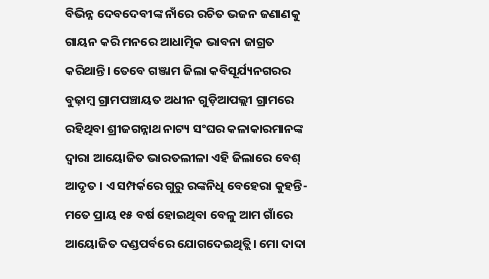ବିଭିନ୍ନ ଦେବଦେବୀଙ୍କ ନାଁରେ ରଚିତ ଭଜନ ଜଣାଣକୁ ଗାୟନ କରି ମନରେ ଆଧାତ୍ମିକ ଭାବନା ଜାଗ୍ରତ କରିଥାନ୍ତି। ତେବେ ଗଞ୍ଜାମ ଜିଲା କବିସୂର୍ଯ୍ୟନଗରର ବୁଢ଼ାମ୍ବ ଗ୍ରାମପଞ୍ଚାୟତ ଅଧୀନ ଗୁଡ଼ିଆପଲ୍ଲୀ ଗ୍ରାମରେ ରହିଥିବା ଶ୍ରୀଜଗନ୍ନାଥ ନାଟ୍ୟ ସଂଘର କଳାକାରମାନଙ୍କ ଦ୍ୱାରା ଆୟୋଜିତ ଭାରତଲୀଳା ଏହି ଜିଲାରେ ବେଶ୍‌ ଆଦୃତ । ଏ ସମ୍ପର୍କରେ ଗୁରୁ ରଙ୍କନିଧି ବେହେରା କୁହନ୍ତି- ମତେ ପ୍ରାୟ ୧୫ ବର୍ଷ ହୋଇଥିବା ବେଳୁ ଆମ ଗାଁରେ ଆୟୋଜିତ ଦଣ୍ଡପର୍ବରେ ଯୋଗଦେଇଥିତ୍ଲି। ମୋ ଦାଦା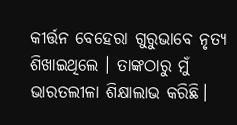କୀର୍ତ୍ତନ ବେହେରା ଗୁରୁଭାବେ ନୃତ୍ୟ ଶିଖାଇଥିଲେ । ତାଙ୍କଠାରୁ ମୁଁ ଭାରତଲୀଳା ଶିକ୍ଷାଲାଭ କରିଛି।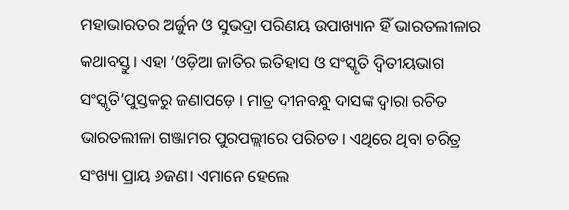ମହାଭାରତର ଅର୍ଜୁନ ଓ ସୁଭଦ୍ରା ପରିଣୟ ଉପାଖ୍ୟାନ ହିଁ ଭାରତଲୀଳାର କଥାବସ୍ତୁ। ଏହା ‘ଓଡ଼ିଆ ଜାତିର ଇତିହାସ ଓ ସଂସ୍କୃତି ଦ୍ୱିତୀୟଭାଗ ସଂସ୍କୃତି’ପୁସ୍ତକରୁ ଜଣାପଡ଼େ । ମାତ୍ର ଦୀନବନ୍ଧୁ ଦାସଙ୍କ ଦ୍ୱାରା ରଚିତ ଭାରତଲୀଳା ଗଞ୍ଜାମର ପୁରପଲ୍ଲୀରେ ପରିଚତ। ଏଥିରେ ଥିବା ଚରିତ୍ର ସଂଖ୍ୟା ପ୍ରାୟ ୬ଜଣ। ଏମାନେ ହେଲେ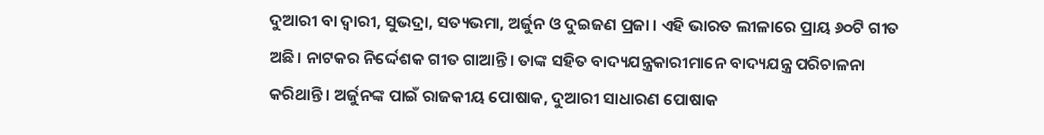ଦୁଆରୀ ବା ଦ୍ୱାରୀ, ସୁଭଦ୍ରା, ସତ୍ୟଭମା, ଅର୍ଜୁନ ଓ ଦୁଇଜଣ ପ୍ରଜା । ଏହି ଭାରତ ଲୀଳାରେ ପ୍ରାୟ ୬୦ଟି ଗୀତ ଅଛି। ନାଟକର ନିର୍ଦ୍ଦେଶକ ଗୀତ ଗାଆନ୍ତି। ତାଙ୍କ ସହିତ ବାଦ୍ୟଯନ୍ତ୍ରକାରୀମାନେ ବାଦ୍ୟଯନ୍ତ୍ର ପରିଚାଳନା କରିଥାନ୍ତି। ଅର୍ଜୁନଙ୍କ ପାଇଁ ରାଜକୀୟ ପୋଷାକ, ଦୁଆରୀ ସାଧାରଣ ପୋଷାକ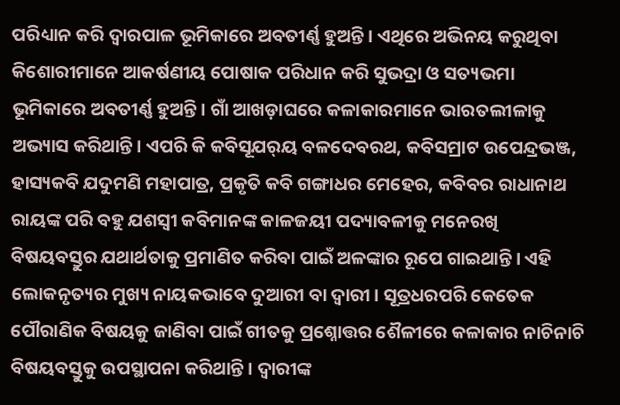ପରିଧ୍ୟାନ କରି ଦ୍ୱାରପାଳ ଭୂମିକାରେ ଅବତୀର୍ଣ୍ଣ ହୁଅନ୍ତି। ଏଥିରେ ଅଭିନୟ କରୁଥିବା କିଶୋରୀମାନେ ଆକର୍ଷଣୀୟ ପୋଷାକ ପରିଧାନ କରି ସୁଭଦ୍ରା ଓ ସତ୍ୟଭମା ଭୂମିକାରେ ଅବତୀର୍ଣ୍ଣ ହୁଅନ୍ତି। ଗାଁ ଆଖଡ଼ାଘରେ କଳାକାରମାନେ ଭାରତଲୀଳାକୁ ଅଭ୍ୟାସ କରିଥାନ୍ତି। ଏପରି କି କବିସୂଯର୍‌ୟ ବଳଦେବରଥ, କବିସମ୍ରାଟ ଉପେନ୍ଦ୍ରଭଞ୍ଜ, ହାସ୍ୟକବି ଯଦୁମଣି ମହାପାତ୍ର, ପ୍ରକୃତି କବି ଗଙ୍ଗାଧର ମେହେର, କବିବର ରାଧାନାଥ ରାୟଙ୍କ ପରି ବହୁ ଯଶସ୍ବୀ କବିମାନଙ୍କ କାଳଜୟୀ ପଦ୍ୟାବଳୀକୁ ମନେରଖି ବିଷୟବସ୍ତୁର ଯଥାର୍ଥତାକୁ ପ୍ରମାଣିତ କରିବା ପାଇଁ ଅଳଙ୍କାର ରୂପେ ଗାଇଥାନ୍ତି । ଏହି ଲୋକନୃତ୍ୟର ମୁଖ୍ୟ ନାୟକଭାବେ ଦୁଆରୀ ବା ଦ୍ୱାରୀ। ସୂତ୍ରଧରପରି କେତେକ ପୌରାଣିକ ବିଷୟକୁ ଜାଣିବା ପାଇଁ ଗୀତକୁ ପ୍ରଶ୍ନୋତ୍ତର ଶୈଳୀରେ କଳାକାର ନାଚିନାଚି ବିଷୟବସ୍ତୁକୁ ଉପସ୍ଥାପନା କରିଥାନ୍ତି। ଦ୍ୱାରୀଙ୍କ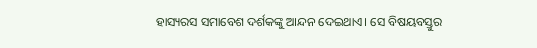ହାସ୍ୟରସ ସମାବେଶ ଦର୍ଶକଙ୍କୁ ଆନ୍ଦନ ଦେଇଥାଏ। ସେ ବିଷୟବସ୍ତୁର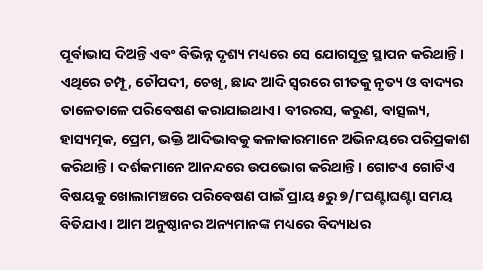ପୂର୍ବାଭାସ ଦିଅନ୍ତି ଏବଂ ବିଭିନ୍ନ ଦୃଶ୍ୟ ମଧ୍ୟରେ ସେ ଯୋଗସୂତ୍ର ସ୍ଥାପନ କରିଥାନ୍ତି। ଏଥିରେ ଚମ୍ପୂ, ଚୌପଦୀ, ଚେଖି, ଛାନ୍ଦ ଆଦି ସ୍ବରରେ ଗୀତକୁ ନୃତ୍ୟ ଓ ବାଦ୍ୟର ତାଳେତାଳେ ପରିବେଷଣ କରାଯାଇଥାଏ। ବୀରରସ, କରୁଣ, ବାତ୍ସଲ୍ୟ, ହାସ୍ୟତ୍ମକ, ପ୍ରେମ, ଭକ୍ତି ଆଦିଭାବକୁ କଳାକାରମାନେ ଅଭିନୟରେ ପରିପ୍ରକାଶ କରିଥାନ୍ତି। ଦର୍ଶକମାନେ ଆନନ୍ଦରେ ଉପଭୋଗ କରିଥାନ୍ତି। ଗୋଟଏ ଗୋଟିଏ ବିଷୟକୁ ଖୋଲାମଞ୍ଚରେ ପରିବେଷଣ ପାଇଁ ପ୍ରାୟ ୫ରୁ ୭/୮ଘଣ୍ଟାଘଣ୍ଟା ସମୟ ବିତିଯାଏ। ଆମ ଅନୁଷ୍ଠାନର ଅନ୍ୟମାନଙ୍କ ମଧ୍ୟରେ ବିଦ୍ୟାଧର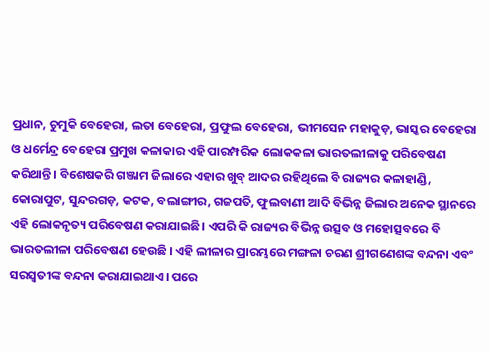ପ୍ରଧାନ, ଚୁମୁକି ବେହେରା, ଲତା ବେହେରା, ପ୍ରଫୁଲ ବେହେରା, ଭୀମସେନ ମହାକୁଡ଼, ଭାସ୍କର ବେହେରା ଓ ଧର୍ମେନ୍ଦ୍ର ବେହେରା ପ୍ରମୁଖ କଳାକାର ଏହି ପାରମ୍ପରିକ ଲୋକକଳା ଭାରତଲୀଳାକୁ ପରିବେଷଣ କରିଥାନ୍ତି। ବିଶେଷକରି ଗଞ୍ଜାମ ଜିଲାରେ ଏହାର ଖୁବ୍‌ ଆଦର ରହିଥିଲେ ବି ରାଜ୍ୟର କଳାହାଣ୍ଡି, କୋରାପୁଟ, ସୁନ୍ଦରଗଡ଼, କଟକ, ବଲାଙ୍ଗୀର, ଗଜପତି, ଫୁଲବାଣୀ ଆଦି ବିଭିନ୍ନ ଜିଲାର ଅନେକ ସ୍ଥାନରେ ଏହି ଲୋକନୃତ୍ୟ ପରିବେଷଣ କରାଯାଇଛି। ଏପରି କି ରାଜ୍ୟର ବିଭିନ୍ନ ଉତ୍ସବ ଓ ମହୋତ୍ସବରେ ବି ଭାରତଲୀଳା ପରିବେଷଣ ହେଉଛି । ଏହି ଲୀଳାର ପ୍ରାରମ୍ଭରେ ମଙ୍ଗଳା ଚରଣ ଶ୍ରୀଗଣେଶଙ୍କ ବନ୍ଦନା ଏବଂ ସରସ୍ବତୀଙ୍କ ବନ୍ଦନା କରାଯାଇଥାଏ। ପରେ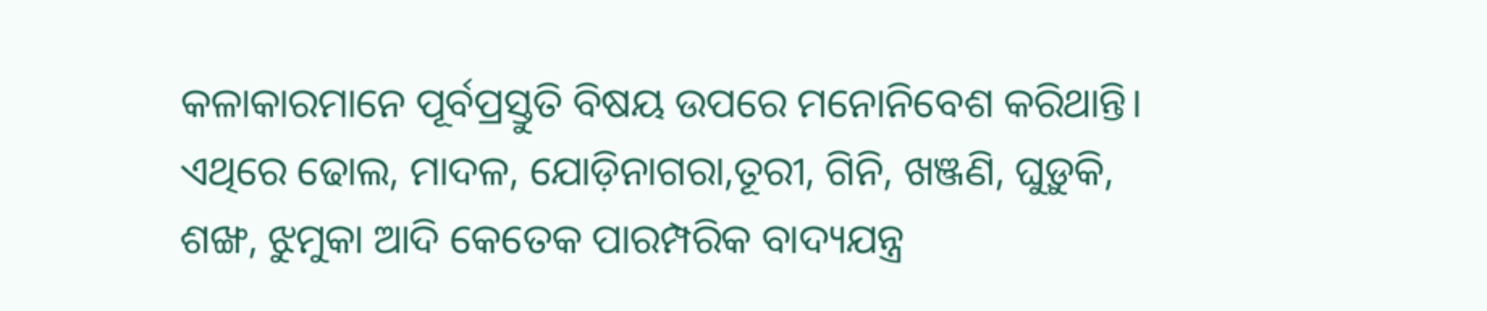କଳାକାରମାନେ ପୂର୍ବପ୍ରସ୍ତୁତି ବିଷୟ ଉପରେ ମନୋନିବେଶ କରିଥାନ୍ତି। ଏଥିରେ ଢୋଲ, ମାଦଳ, ଯୋଡ଼ିନାଗରା,ତୂରୀ, ଗିନି, ଖଞ୍ଜଣି, ଘୁଡ଼ୁକି, ଶଙ୍ଖ, ଝୁମୁକା ଆଦି କେତେକ ପାରମ୍ପରିକ ବାଦ୍ୟଯନ୍ତ୍ର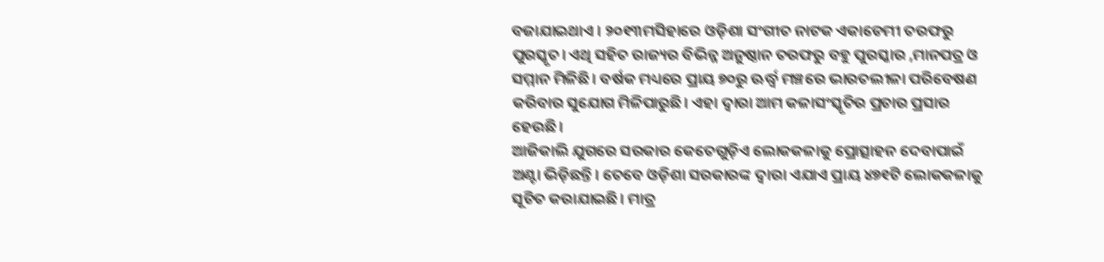ବଜାଯାଇଥାଏ । ୨୦୧୩ମସିହାରେ ଓଡ଼ିଶା ସଂଗୀତ ନାଟକ ଏକାଡେମୀ ତରଫରୁ ପୁରସ୍କୃତ। ଏଥି ସହିତ ରାଜ୍ୟର ବିଭିନ୍ନ ଅନୁଷ୍ଠାନ ତରଫରୁ ବହୁ ପୁରସ୍କାର ,ମାନପତ୍ର ଓ ସମ୍ମାନ ମିଳିଛି। ବର୍ଷକ ମଧ୍ୟରେ ପ୍ରାୟ ୭୦ରୁ ଊର୍ଦ୍ଧ୍ୱ ମଞ୍ଚରେ ଭାରତଲୀଳା ପରିବେଷଣ କରିବାର ସୁଯୋଗ ମିଳିପାରୁଛି। ଏହା ଦ୍ୱାରା ଆମ କଳାସଂସ୍କୃତିର ପ୍ରଚାର ପ୍ରସାର ହେଉଛି।
ଆଜିକାଲି ଯୁଗରେ ସରକାର କେତେଗୁଡ଼ିଏ ଲୋକକଳାକୁ ପ୍ରୋତ୍ସାହନ ଦେବାପାଇଁ ଅଣ୍ଟା ଭିଡ଼ିଛନ୍ତି। ତେବେ ଓଡ଼ିଶା ସରକାରଙ୍କ ଦ୍ୱାରା ଏଯାଏ ପ୍ରାୟ ୪୭୧ଟି ଲୋକକଳାକୁ ସୂଚିତ କରାଯାଇଛି। ମାତ୍ର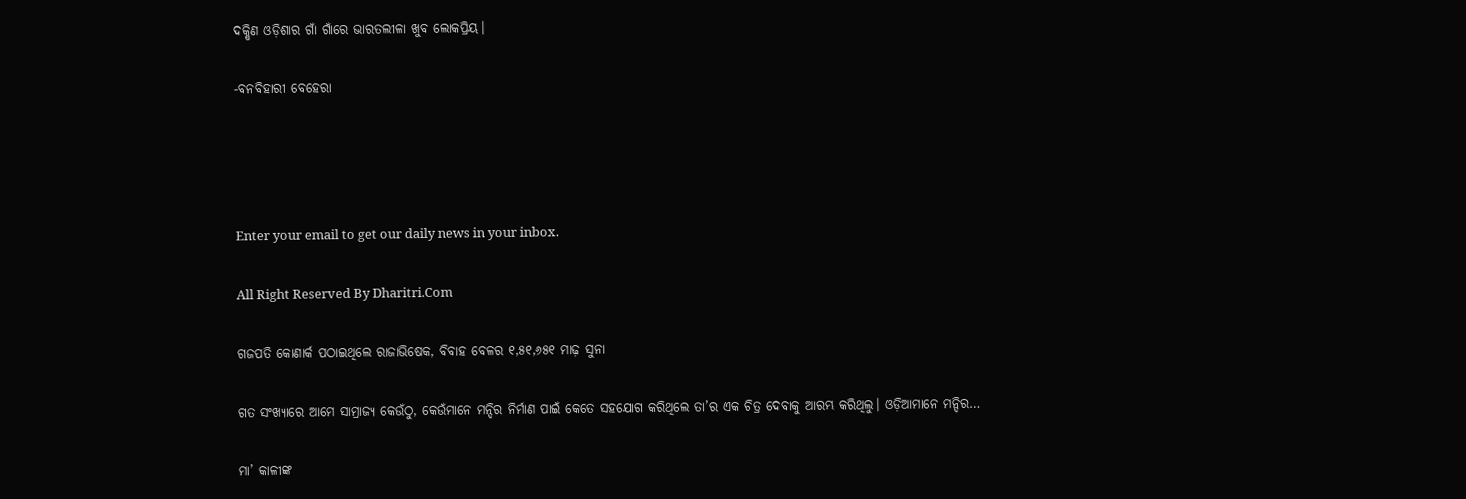ଦକ୍ଷିଣ ଓଡ଼ିଶାର ଗାଁ ଗାଁରେ ଭାରତଲୀଳା ଖୁବ ଲୋକପ୍ରିୟ।

-ବନବିହାରୀ ବେହେରା




Enter your email to get our daily news in your inbox.

All Right Reserved By Dharitri.Com

ଗଜପତି କୋଣାର୍କ ପଠାଇଥିଲେ ରାଜାଭିଷେକ, ବିବାହ ବେଳର ୧,୫୧,୬୫୧ ମାଢ଼ ସୁନା

ଗତ ସଂଖ୍ୟାରେ ଆମେ ସାମ୍ରାଜ୍ୟ କେଉଁଠୁ, କେଉଁମାନେ ମନ୍ଦିର ନିର୍ମାଣ ପାଇଁ କେତେ ସହଯୋଗ କରିଥିଲେ ତା’ର ଏକ ଚିତ୍ର ଦେବାକୁ ଆରମ୍ଭ କରିଥିଲୁ। ଓଡ଼ିଆମାନେ ମନ୍ଦିର…

ମା’ କାଳୀଙ୍କ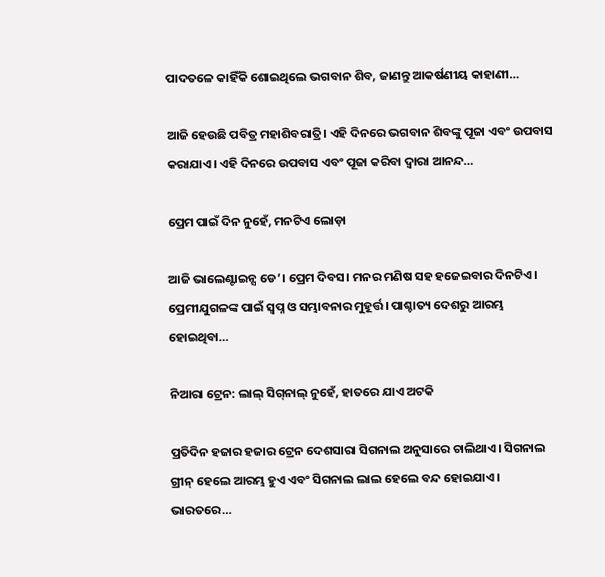ପାଦତଳେ କାହିଁକି ଶୋଇଥିଲେ ଭଗବାନ ଶିବ, ଜାଣନ୍ତୁ ଆକର୍ଷଣୀୟ କାହାଣୀ…

ଆଜି ହେଉଛି ପବିତ୍ର ମହାଶିବରାତ୍ରି। ଏହି ଦିନରେ ଭଗବାନ ଶିବଙ୍କୁ ପୂଜା ଏବଂ ଉପବାସ କରାଯାଏ। ଏହି ଦିନରେ ଉପବାସ ଏବଂ ପୂଜା କରିବା ଦ୍ୱାରା ଆନନ୍ଦ…

ପ୍ରେମ ପାଇଁ ଦିନ ନୁହେଁ, ମନଟିଏ ଲୋଡ଼ା

ଆଜି ଭାଲେଣ୍ଟାଇନ୍ସ ଡେ’। ପ୍ରେମ ଦିବସ। ମନର ମଣିଷ ସହ ହଜେଇବାର ଦିନଟିଏ। ପ୍ରେମୀଯୁଗଳଙ୍କ ପାଇଁ ସ୍ବପ୍ନ ଓ ସମ୍ଭାବନାର ମୁହୂର୍ତ୍ତ। ପାଶ୍ଚାତ୍ୟ ଦେଶରୁ ଆରମ୍ଭ ହୋଇଥିବା…

ନିଆରା ଟ୍ରେନ: ଲାଲ୍‌ ସିଗ୍‌ନାଲ୍‌ ନୁହେଁ, ହାତରେ ଯାଏ ଅଟକି

ପ୍ରତିଦିନ ହଜାର ହଜାର ଟ୍ରେନ ଦେଶସାରା ସିଗନାଲ ଅନୁସାରେ ଚାଲିଥାଏ। ସିଗନାଲ ଗ୍ରୀନ୍‌ ହେଲେ ଆରମ୍ଭ ହୁଏ ଏବଂ ସିଗନାଲ ଲାଲ ହେଲେ ବନ୍ଦ ହୋଇଯାଏ। ଭାରତରେ…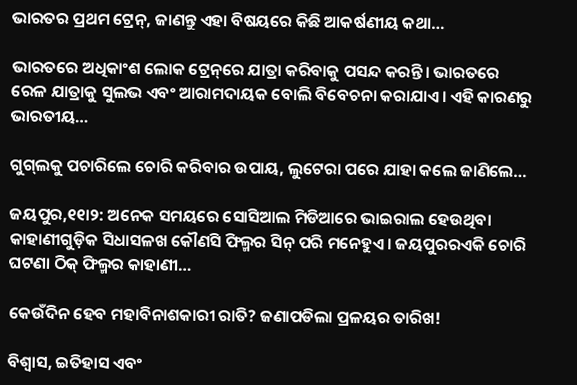ଭାରତର ପ୍ରଥମ ଟ୍ରେନ୍‌, ଜାଣନ୍ତୁ ଏହା ବିଷୟରେ କିଛି ଆକର୍ଷଣୀୟ କଥା…

ଭାରତରେ ଅଧିକାଂଶ ଲୋକ ଟ୍ରେନ୍‌ରେ ଯାତ୍ରା କରିବାକୁ ପସନ୍ଦ କରନ୍ତି। ଭାରତରେ ରେଳ ଯାତ୍ରାକୁ ସୁଲଭ ଏବଂ ଆରାମଦାୟକ ବୋଲି ବିବେଚନା କରାଯାଏ। ଏହି କାରଣରୁ ଭାରତୀୟ…

ଗୁଗ୍‌ଲକୁ ପଚାରିଲେ ଚୋରି କରିବାର ଉପାୟ, ଲୁଟେରା ପରେ ଯାହା କଲେ ଜାଣିଲେ…

ଜୟପୁର,୧୧ା୨: ଅନେକ ସମୟରେ ସୋସିଆଲ ମିଡିଆରେ ଭାଇରାଲ ହେଉଥିବା କାହାଣୀଗୁଡ଼ିକ ସିଧାସଳଖ କୌଣସି ଫିଲ୍ମର ସିନ୍‌ ପରି ମନେହୁଏ। ଜୟପୁରରଏକି ଚୋରି ଘଟଣା ଠିକ୍‌ ଫିଲ୍ମର କାହାଣୀ…

କେଉଁଦିନ ହେବ ମହାବିନାଶକାରୀ ରାତି? ଜଣାପଡିଲା ପ୍ରଳୟର ତାରିଖ!

ବିଶ୍ୱାସ, ଇତିହାସ ଏବଂ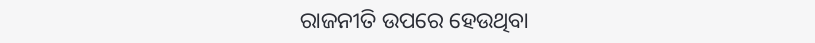ରାଜନୀତି ଉପରେ ହେଉଥିବା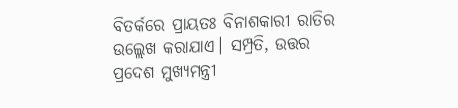ବିତର୍କରେ ପ୍ରାୟତଃ ବିନାଶକାରୀ ରାତିର ଉଲ୍ଲେଖ କରାଯାଏ। ସମ୍ପ୍ରତି, ଉତ୍ତର ପ୍ରଦେଶ ମୁଖ୍ୟମନ୍ତ୍ରୀ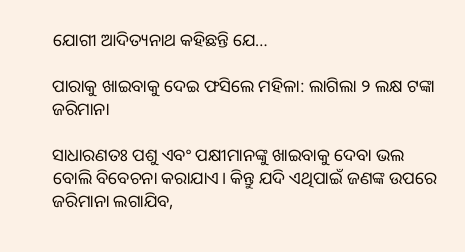ଯୋଗୀ ଆଦିତ୍ୟନାଥ କହିଛନ୍ତି ଯେ…

ପାରାକୁ ଖାଇବାକୁ ଦେଇ ଫସିଲେ ମହିଳା: ଲାଗିଲା ୨ ଲକ୍ଷ ଟଙ୍କା ଜରିମାନା

ସାଧାରଣତଃ ପଶୁ ଏବଂ ପକ୍ଷୀମାନଙ୍କୁ ଖାଇବାକୁ ଦେବା ଭଲ ବୋଲି ବିବେଚନା କରାଯାଏ। କିନ୍ତୁ ଯଦି ଏଥିପାଇଁ ଜଣଙ୍କ ଉପରେ ଜରିମାନା ଲଗାଯିବ,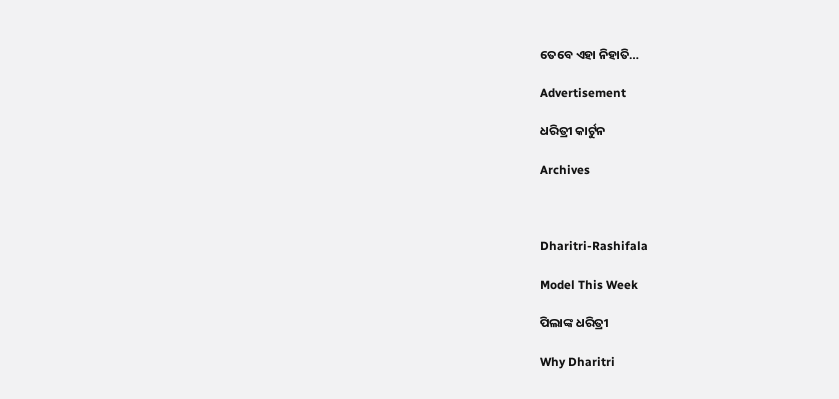ତେବେ ଏହା ନିହାତି…

Advertisement

ଧରିତ୍ରୀ କାର୍ଟୁନ

Archives



Dharitri-Rashifala

Model This Week

ପିଲାଙ୍କ ଧରିତ୍ରୀ

Why Dharitri